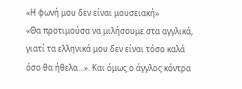«Η φωνή μου δεν είναι μουσειακή»
«Θα προτιμούσα να μιλήσουμε στα αγγλικά, γιατί τα ελληνικά μου δεν είναι τόσο καλά όσο θα ήθελα…». Και όμως ο άγγλος κόντρα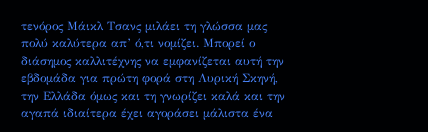τενόρος Μάικλ Τσανς μιλάει τη γλώσσα μας πολύ καλύτερα απ’ ό,τι νομίζει. Μπορεί ο διάσημος καλλιτέχνης να εμφανίζεται αυτή την εβδομάδα για πρώτη φορά στη Λυρική Σκηνή, την Ελλάδα όμως και τη γνωρίζει καλά και την αγαπά ιδιαίτερα έχει αγοράσει μάλιστα ένα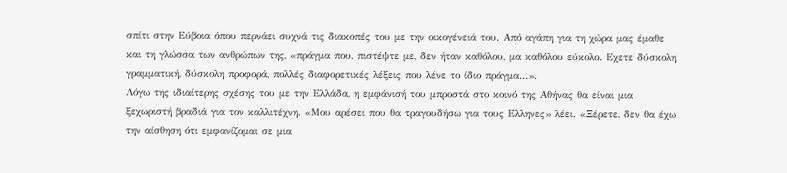σπίτι στην Εύβοια όπου περνάει συχνά τις διακοπές του με την οικογένειά του. Από αγάπη για τη χώρα μας έμαθε και τη γλώσσα των ανθρώπων της, «πράγμα που, πιστέψτε με, δεν ήταν καθόλου, μα καθόλου εύκολο. Εχετε δύσκολη γραμματική, δύσκολη προφορά, πολλές διαφορετικές λέξεις που λένε το ίδιο πράγμα…».
Λόγω της ιδιαίτερης σχέσης του με την Ελλάδα, η εμφάνισή του μπροστά στο κοινό της Αθήνας θα είναι μια ξεχωριστή βραδιά για τον καλλιτέχνη. «Μου αρέσει που θα τραγουδήσω για τους Ελληνες» λέει. «Ξέρετε, δεν θα έχω την αίσθηση ότι εμφανίζομαι σε μια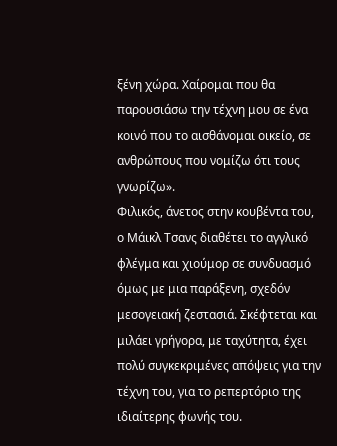ξένη χώρα. Χαίρομαι που θα παρουσιάσω την τέχνη μου σε ένα κοινό που το αισθάνομαι οικείο, σε ανθρώπους που νομίζω ότι τους γνωρίζω».
Φιλικός, άνετος στην κουβέντα του, ο Μάικλ Τσανς διαθέτει το αγγλικό φλέγμα και χιούμορ σε συνδυασμό όμως με μια παράξενη, σχεδόν μεσογειακή ζεστασιά. Σκέφτεται και μιλάει γρήγορα, με ταχύτητα, έχει πολύ συγκεκριμένες απόψεις για την τέχνη του, για το ρεπερτόριο της ιδιαίτερης φωνής του.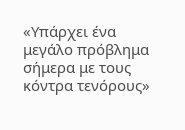«Υπάρχει ένα μεγάλο πρόβλημα σήμερα με τους κόντρα τενόρους»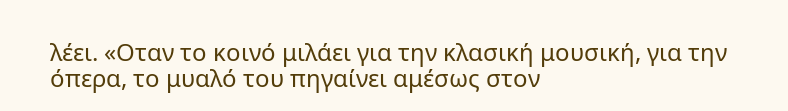λέει. «Οταν το κοινό μιλάει για την κλασική μουσική, για την όπερα, το μυαλό του πηγαίνει αμέσως στον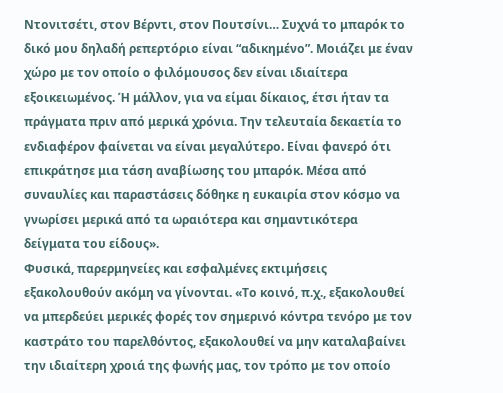Ντονιτσέτι, στον Βέρντι, στον Πουτσίνι… Συχνά το μπαρόκ το δικό μου δηλαδή ρεπερτόριο είναι “αδικημένο”. Μοιάζει με έναν χώρο με τον οποίο ο φιλόμουσος δεν είναι ιδιαίτερα εξοικειωμένος. Ή μάλλον, για να είμαι δίκαιος, έτσι ήταν τα πράγματα πριν από μερικά χρόνια. Την τελευταία δεκαετία το ενδιαφέρον φαίνεται να είναι μεγαλύτερο. Είναι φανερό ότι επικράτησε μια τάση αναβίωσης του μπαρόκ. Μέσα από συναυλίες και παραστάσεις δόθηκε η ευκαιρία στον κόσμο να γνωρίσει μερικά από τα ωραιότερα και σημαντικότερα δείγματα του είδους».
Φυσικά, παρερμηνείες και εσφαλμένες εκτιμήσεις εξακολουθούν ακόμη να γίνονται. «Το κοινό, π.χ., εξακολουθεί να μπερδεύει μερικές φορές τον σημερινό κόντρα τενόρο με τον καστράτο του παρελθόντος, εξακολουθεί να μην καταλαβαίνει την ιδιαίτερη χροιά της φωνής μας, τον τρόπο με τον οποίο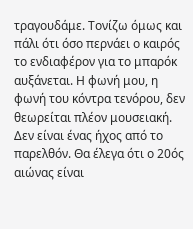τραγουδάμε. Τονίζω όμως και πάλι ότι όσο περνάει ο καιρός το ενδιαφέρον για το μπαρόκ αυξάνεται. Η φωνή μου, η φωνή του κόντρα τενόρου, δεν θεωρείται πλέον μουσειακή. Δεν είναι ένας ήχος από το παρελθόν. Θα έλεγα ότι ο 20ός αιώνας είναι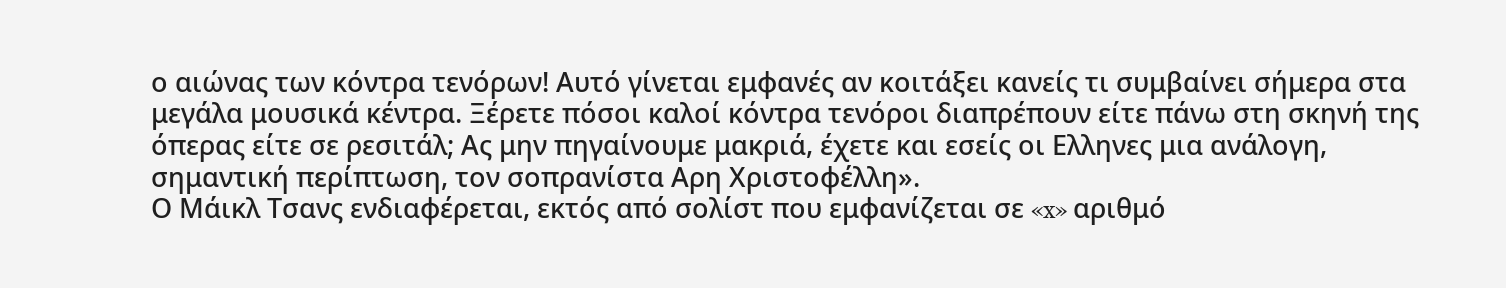ο αιώνας των κόντρα τενόρων! Αυτό γίνεται εμφανές αν κοιτάξει κανείς τι συμβαίνει σήμερα στα μεγάλα μουσικά κέντρα. Ξέρετε πόσοι καλοί κόντρα τενόροι διαπρέπουν είτε πάνω στη σκηνή της όπερας είτε σε ρεσιτάλ; Ας μην πηγαίνουμε μακριά, έχετε και εσείς οι Ελληνες μια ανάλογη, σημαντική περίπτωση, τον σοπρανίστα Αρη Χριστοφέλλη».
Ο Μάικλ Τσανς ενδιαφέρεται, εκτός από σολίστ που εμφανίζεται σε «x» αριθμό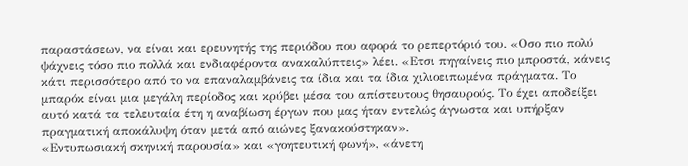παραστάσεων, να είναι και ερευνητής της περιόδου που αφορά το ρεπερτόριό του. «Οσο πιο πολύ ψάχνεις τόσο πιο πολλά και ενδιαφέροντα ανακαλύπτεις» λέει. «Ετσι πηγαίνεις πιο μπροστά, κάνεις κάτι περισσότερο από το να επαναλαμβάνεις τα ίδια και τα ίδια χιλιοειπωμένα πράγματα. Το μπαρόκ είναι μια μεγάλη περίοδος και κρύβει μέσα του απίστευτους θησαυρούς. Το έχει αποδείξει αυτό κατά τα τελευταία έτη η αναβίωση έργων που μας ήταν εντελώς άγνωστα και υπήρξαν πραγματική αποκάλυψη όταν μετά από αιώνες ξανακούστηκαν».
«Εντυπωσιακή σκηνική παρουσία» και «γοητευτική φωνή», «άνετη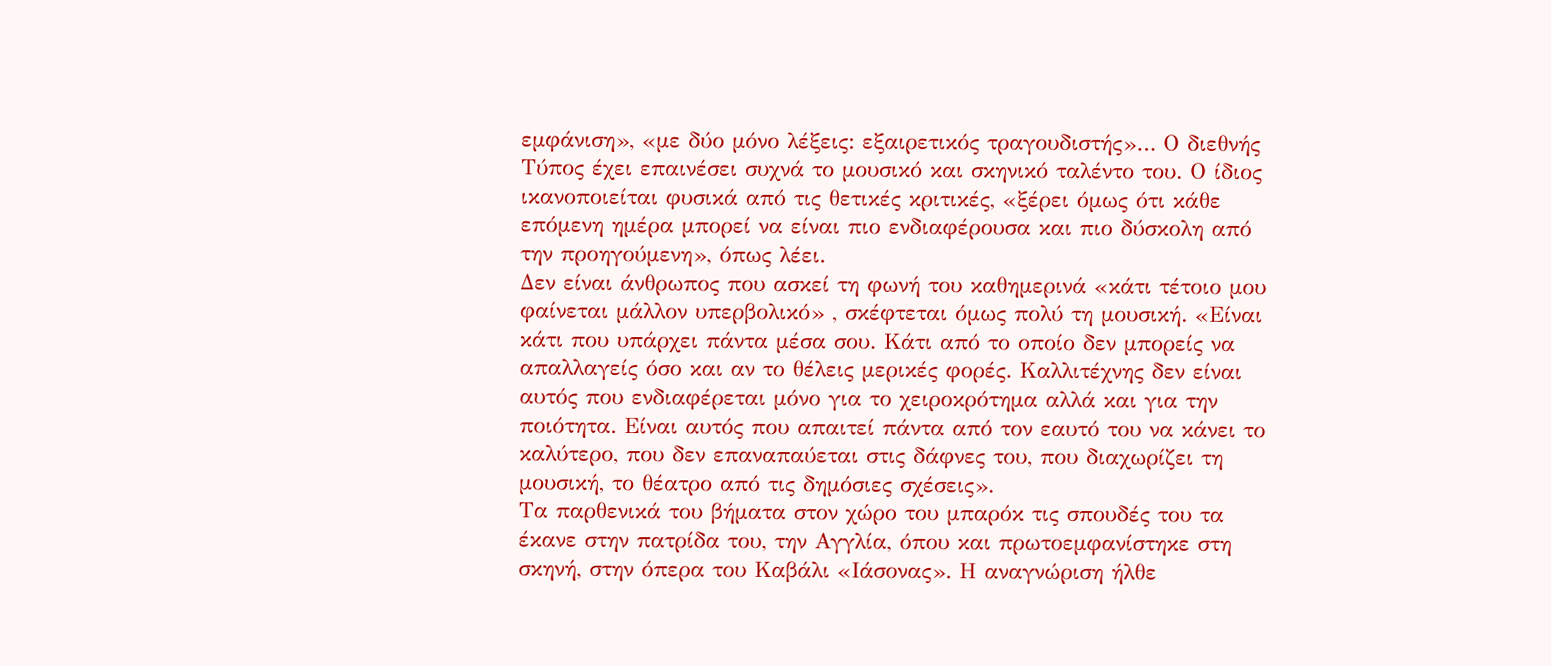εμφάνιση», «με δύο μόνο λέξεις: εξαιρετικός τραγουδιστής»… Ο διεθνής Τύπος έχει επαινέσει συχνά το μουσικό και σκηνικό ταλέντο του. Ο ίδιος ικανοποιείται φυσικά από τις θετικές κριτικές, «ξέρει όμως ότι κάθε επόμενη ημέρα μπορεί να είναι πιο ενδιαφέρουσα και πιο δύσκολη από την προηγούμενη», όπως λέει.
Δεν είναι άνθρωπος που ασκεί τη φωνή του καθημερινά «κάτι τέτοιο μου φαίνεται μάλλον υπερβολικό» , σκέφτεται όμως πολύ τη μουσική. «Είναι κάτι που υπάρχει πάντα μέσα σου. Κάτι από το οποίο δεν μπορείς να απαλλαγείς όσο και αν το θέλεις μερικές φορές. Καλλιτέχνης δεν είναι αυτός που ενδιαφέρεται μόνο για το χειροκρότημα αλλά και για την ποιότητα. Είναι αυτός που απαιτεί πάντα από τον εαυτό του να κάνει το καλύτερο, που δεν επαναπαύεται στις δάφνες του, που διαχωρίζει τη μουσική, το θέατρο από τις δημόσιες σχέσεις».
Τα παρθενικά του βήματα στον χώρο του μπαρόκ τις σπουδές του τα έκανε στην πατρίδα του, την Αγγλία, όπου και πρωτοεμφανίστηκε στη σκηνή, στην όπερα του Καβάλι «Ιάσονας». Η αναγνώριση ήλθε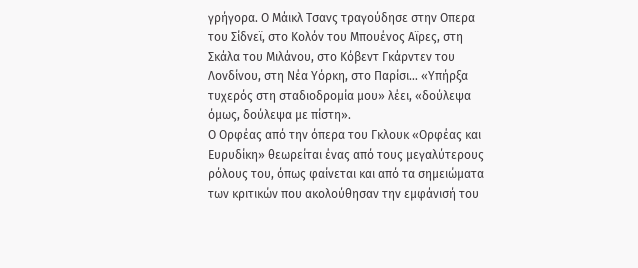γρήγορα. Ο Μάικλ Τσανς τραγούδησε στην Οπερα του Σίδνεϊ, στο Κολόν του Μπουένος Αϊρες, στη Σκάλα του Μιλάνου, στο Κόβεντ Γκάρντεν του Λονδίνου, στη Νέα Υόρκη, στο Παρίσι… «Υπήρξα τυχερός στη σταδιοδρομία μου» λέει, «δούλεψα όμως, δούλεψα με πίστη».
Ο Ορφέας από την όπερα του Γκλουκ «Ορφέας και Ευρυδίκη» θεωρείται ένας από τους μεγαλύτερους ρόλους του, όπως φαίνεται και από τα σημειώματα των κριτικών που ακολούθησαν την εμφάνισή του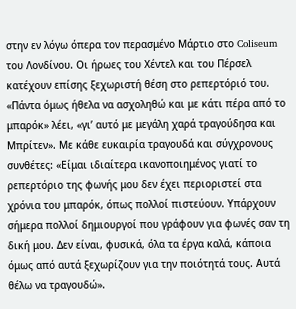στην εν λόγω όπερα τον περασμένο Μάρτιο στο Coliseum του Λονδίνου. Οι ήρωες του Χέντελ και του Πέρσελ κατέχουν επίσης ξεχωριστή θέση στο ρεπερτόριό του. «Πάντα όμως ήθελα να ασχοληθώ και με κάτι πέρα από το μπαρόκ» λέει, «γι’ αυτό με μεγάλη χαρά τραγούδησα και Μπρίτεν». Με κάθε ευκαιρία τραγουδά και σύγχρονους συνθέτες: «Είμαι ιδιαίτερα ικανοποιημένος γιατί το ρεπερτόριο της φωνής μου δεν έχει περιοριστεί στα χρόνια του μπαρόκ, όπως πολλοί πιστεύουν. Υπάρχουν σήμερα πολλοί δημιουργοί που γράφουν για φωνές σαν τη δική μου. Δεν είναι, φυσικά, όλα τα έργα καλά, κάποια όμως από αυτά ξεχωρίζουν για την ποιότητά τους. Αυτά θέλω να τραγουδώ».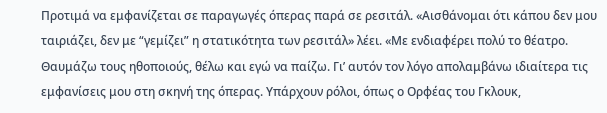Προτιμά να εμφανίζεται σε παραγωγές όπερας παρά σε ρεσιτάλ. «Αισθάνομαι ότι κάπου δεν μου ταιριάζει, δεν με “γεμίζει” η στατικότητα των ρεσιτάλ» λέει. «Με ενδιαφέρει πολύ το θέατρο. Θαυμάζω τους ηθοποιούς, θέλω και εγώ να παίζω. Γι’ αυτόν τον λόγο απολαμβάνω ιδιαίτερα τις εμφανίσεις μου στη σκηνή της όπερας. Υπάρχουν ρόλοι, όπως ο Ορφέας του Γκλουκ,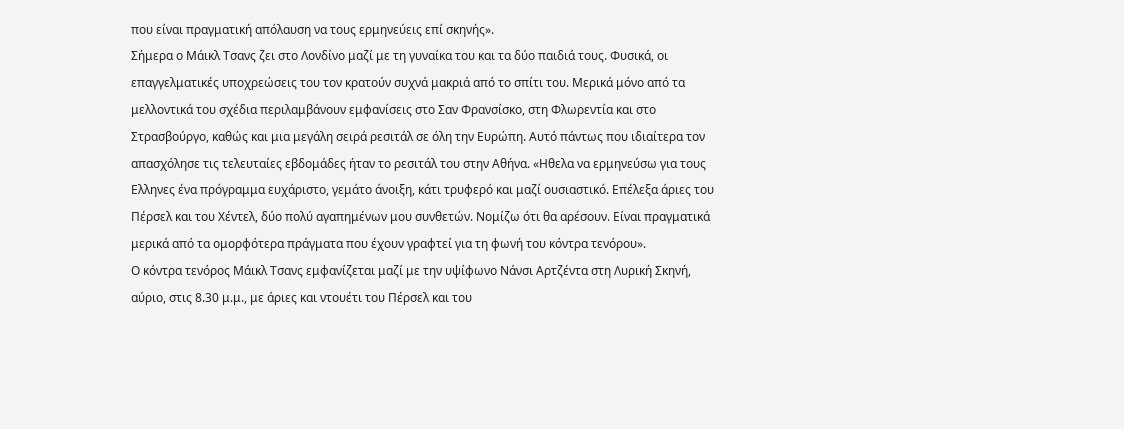που είναι πραγματική απόλαυση να τους ερμηνεύεις επί σκηνής».
Σήμερα ο Μάικλ Τσανς ζει στο Λονδίνο μαζί με τη γυναίκα του και τα δύο παιδιά τους. Φυσικά, οι επαγγελματικές υποχρεώσεις του τον κρατούν συχνά μακριά από το σπίτι του. Μερικά μόνο από τα μελλοντικά του σχέδια περιλαμβάνουν εμφανίσεις στο Σαν Φρανσίσκο, στη Φλωρεντία και στο Στρασβούργο, καθώς και μια μεγάλη σειρά ρεσιτάλ σε όλη την Ευρώπη. Αυτό πάντως που ιδιαίτερα τον απασχόλησε τις τελευταίες εβδομάδες ήταν το ρεσιτάλ του στην Αθήνα. «Ηθελα να ερμηνεύσω για τους Ελληνες ένα πρόγραμμα ευχάριστο, γεμάτο άνοιξη, κάτι τρυφερό και μαζί ουσιαστικό. Επέλεξα άριες του Πέρσελ και του Χέντελ, δύο πολύ αγαπημένων μου συνθετών. Νομίζω ότι θα αρέσουν. Είναι πραγματικά μερικά από τα ομορφότερα πράγματα που έχουν γραφτεί για τη φωνή του κόντρα τενόρου».
Ο κόντρα τενόρος Μάικλ Τσανς εμφανίζεται μαζί με την υψίφωνο Νάνσι Αρτζέντα στη Λυρική Σκηνή, αύριο, στις 8.30 μ.μ., με άριες και ντουέτι του Πέρσελ και του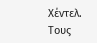Χέντελ. Τους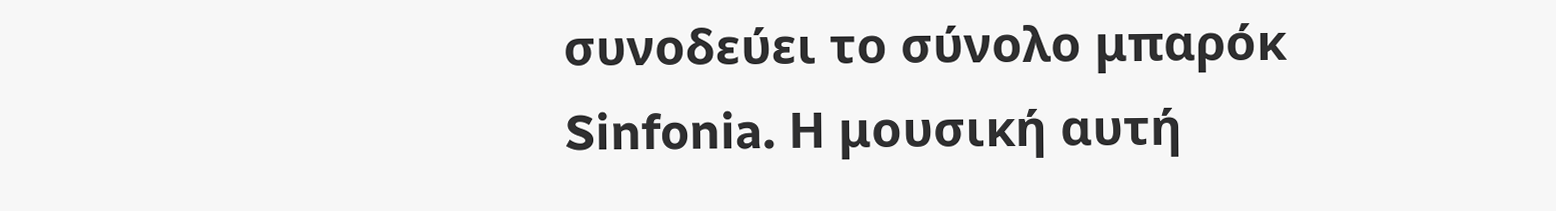συνοδεύει το σύνολο μπαρόκ Sinfonia. Η μουσική αυτή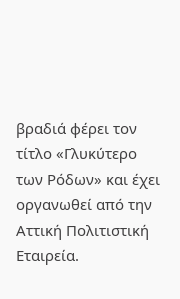βραδιά φέρει τον τίτλο «Γλυκύτερο των Ρόδων» και έχει οργανωθεί από την Αττική Πολιτιστική Εταιρεία.